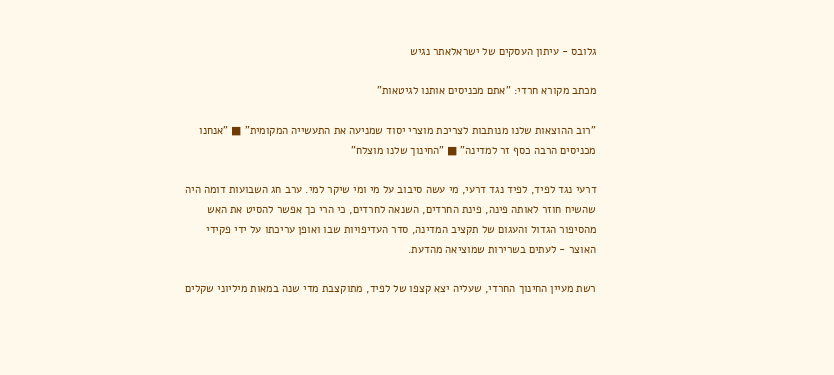גלובס - עיתון העסקים של ישראלאתר נגיש

מכתב מקורא חרדי: "אתם מכניסים אותנו לגיטאות"

"רוב ההוצאות שלנו מנותבות לצריכת מוצרי יסוד שמניעה את התעשייה המקומית" ■ "אנחנו מכניסים הרבה כסף זר למדינה" ■ "החינוך שלנו מוצלח"

דרעי נגד לפיד, לפיד נגד דרעי, מי עשה סיבוב על מי ומי שיקר למי. ערב חג השבועות דומה היה שהשיח חוזר לאותה פינה, פינת החרדים, השנאה לחרדים, כי הרי כך אפשר להסיט את האש מהסיפור הגדול והעגום של תקציב המדינה, סדר העדיפויות שבו ואופן עריכתו על ידי פקידי האוצר - לעתים בשרירות שמוציאה מהדעת.

רשת מעיין החינוך החרדי, שעליה יצא קצפו של לפיד, מתוקצבת מדי שנה במאות מיליוני שקלים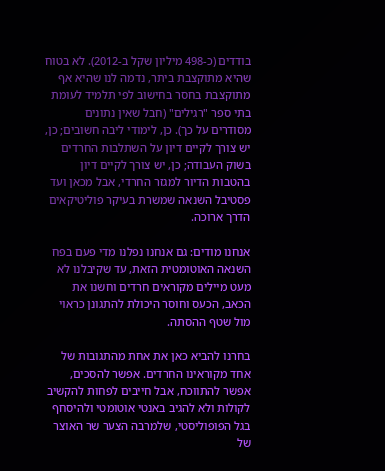בודדים (כ-498 מיליון שקל ב-2012). לא בטוח שהיא מתוקצבת ביתר, נדמה לנו שהיא אף מתוקצבת בחסר בחישוב לפי תלמיד לעומת בתי ספר "רגילים" (חבל שאין נתונים מסודרים על כך). כן, לימודי ליבה חשובים; כן, יש צורך לקיים דיון על השתלבות החרדים בשוק העבודה; כן, יש צורך לקיים דיון בהטבות הדיור למגזר החרדי, אבל מכאן ועד פסטיבל השנאה שמשרת בעיקר פוליטיקאים הדרך ארוכה.

אנחנו מודים: גם אנחנו נפלנו מדי פעם בפח השנאה האוטומטית הזאת, עד שקיבלנו לא מעט מיילים מקוראים חרדים וחשנו את הכאב, הכעס וחוסר היכולת להתגונן כראוי מול שטף ההסתה.

בחרנו להביא כאן את אחת מהתגובות של אחד מקוראינו החרדים. אפשר להסכים, אפשר להתווכח, אבל חייבים לפחות להקשיב לקולות ולא להגיב באנטי אוטומטי ולהיסחף בגל הפופוליסטי, שלמרבה הצער שר האוצר של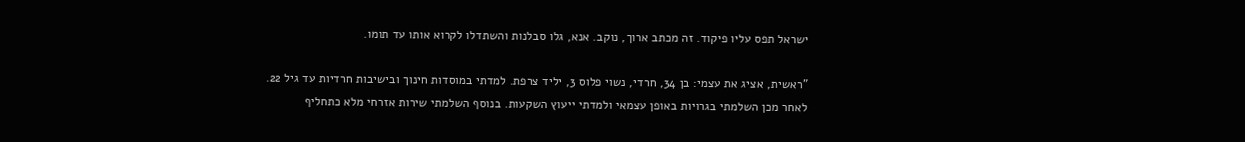ישראל תפס עליו פיקוד. זה מכתב ארוך, נוקב. אנא, גלו סבלנות והשתדלו לקרוא אותו עד תומו.

"ראשית, אציג את עצמי: בן 34, חרדי, נשוי פלוס 3, יליד צרפת. למדתי במוסדות חינוך ובישיבות חרדיות עד גיל 22. לאחר מכן השלמתי בגרויות באופן עצמאי ולמדתי ייעוץ השקעות. בנוסף השלמתי שירות אזרחי מלא כתחליף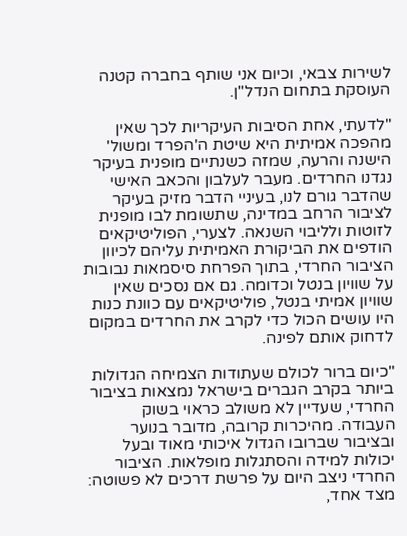לשירות צבאי, וכיום אני שותף בחברה קטנה העוסקת בתחום הנדל"ן.

"לדעתי, אחת הסיבות העיקריות לכך שאין מהפכה אמיתית היא שיטת ה'הפרד ומשול' הישנה והרעה, שמזה כשנתיים מופנית בעיקר נגדנו החרדים. מעבר לעלבון והכאב האישי שהדבר גורם לנו, בעיניי הדבר מזיק בעיקר לציבור הרחב במדינה, שתשומת לבו מופנית לזוטות ולליבוי השנאה. לצערי, הפוליטיקאים הודפים את הביקורת האמיתית עליהם לכיוון הציבור החרדי, בתוך הפרחת סיסמאות נבובות על שוויון בנטל וכדומה. גם אם נסכים שאין שוויון אמיתי בנטל, פוליטיקאים עם כוונת כנות היו עושים הכול כדי לקרב את החרדים במקום לדחוק אותם לפינה.

"כיום ברור לכולם שעתודות הצמיחה הגדולות ביותר בקרב הגברים בישראל נמצאות בציבור החרדי, שעדיין לא משולב כראוי בשוק העבודה. מהיכרות קרובה, מדובר בנוער ובציבור שברובו הגדול איכותי מאוד ובעל יכולות למידה והסתגלות מופלאות. הציבור החרדי ניצב היום על פרשת דרכים לא פשוטה: מצד אחד,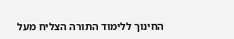החינוך ללימוד התורה הצליח מעל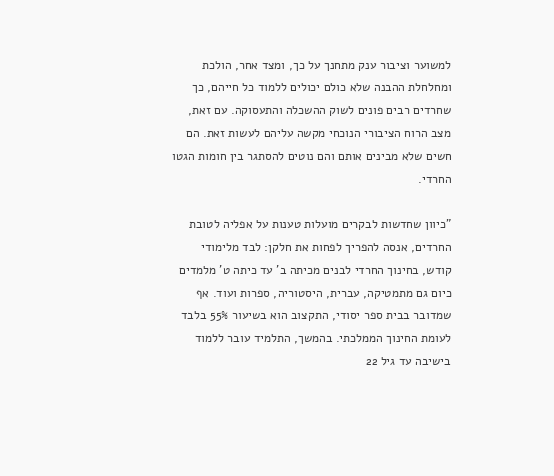למשוער וציבור ענק מתחנך על כך, ומצד אחר, הולכת ומחלחלת ההבנה שלא כולם יכולים ללמוד כל חייהם, כך שחרדים רבים פונים לשוק ההשכלה והתעסוקה. עם זאת, מצב הרוח הציבורי הנוכחי מקשה עליהם לעשות זאת. הם חשים שלא מבינים אותם והם נוטים להסתגר בין חומות הגטו החרדי.

"כיוון שחדשות לבקרים מועלות טענות על אפליה לטובת החרדים, אנסה להפריך לפחות את חלקן: לבד מלימודי קודש, בחינוך החרדי לבנים מכיתה ב' עד כיתה ט' מלמדים כיום גם מתמטיקה, עברית, היסטוריה, ספרות ועוד. אף שמדובר בבית ספר יסודי, התקצוב הוא בשיעור 55% בלבד לעומת החינוך הממלכתי. בהמשך, התלמיד עובר ללמוד בישיבה עד גיל 22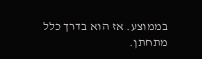בממוצע. אז הוא בדרך כלל מתחתן.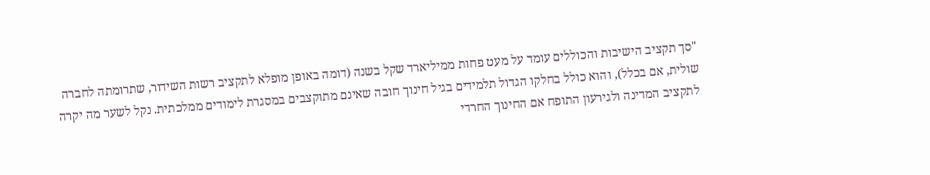"סך תקציב הישיבות והכוללים עומד על מעט פחות ממיליארד שקל בשנה (דומה באופן מופלא לתקציב רשות השידור, שתרומתה לחברה שולית, אם בכלל), והוא כולל בחלקו הגדול תלמידים בגיל חינוך חובה שאינם מתוקצבים במסגרת לימודים ממלכתית. נקל לשער מה יקרה לתקציב המדינה ולגירעון התופח אם החינוך החרדי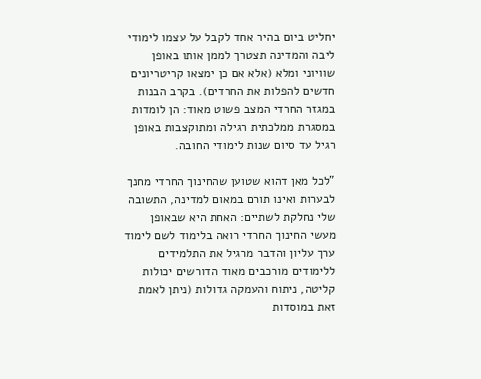יחליט ביום בהיר אחד לקבל על עצמו לימודי ליבה והמדינה תצטרך לממן אותו באופן שוויוני ומלא (אלא אם כן ימצאו קריטריונים חדשים להפלות את החרדים). בקרב הבנות במגזר החרדי המצב פשוט מאוד: הן לומדות במסגרת ממלכתית רגילה ומתוקצבות באופן רגיל עד סיום שנות לימודי החובה.

"לכל מאן דהוא שטוען שהחינוך החרדי מחנך לבערות ואינו תורם במאום למדינה, התשובה שלי נחלקת לשתיים: האחת היא שבאופן מעשי החינוך החרדי רואה בלימוד לשם לימוד ערך עליון והדבר מרגיל את התלמידים ללימודים מורכבים מאוד הדורשים יכולות קליטה, ניתוח והעמקה גדולות (ניתן לאמת זאת במוסדות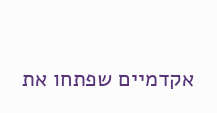אקדמיים שפתחו את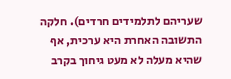שעריהם לתלמידים חרדים). חלקה התשובה האחרת היא ערכית, אף שהיא מעלה לא מעט גיחוך בקרב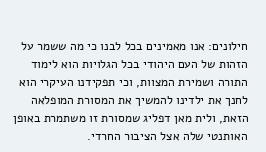חילונים: אנו מאמינים בכל לבנו כי מה ששמר על הזהות של העם היהודי בכל הגלויות הוא לימוד התורה ושמירת המצוות, וכי תפקידנו העיקרי הוא לחנך את ילדינו להמשיך את המסורת המופלאה הזאת, ולית מאן דפליג שמסורת זו משתמרת באופן האותנטי שלה אצל הציבור החרדי.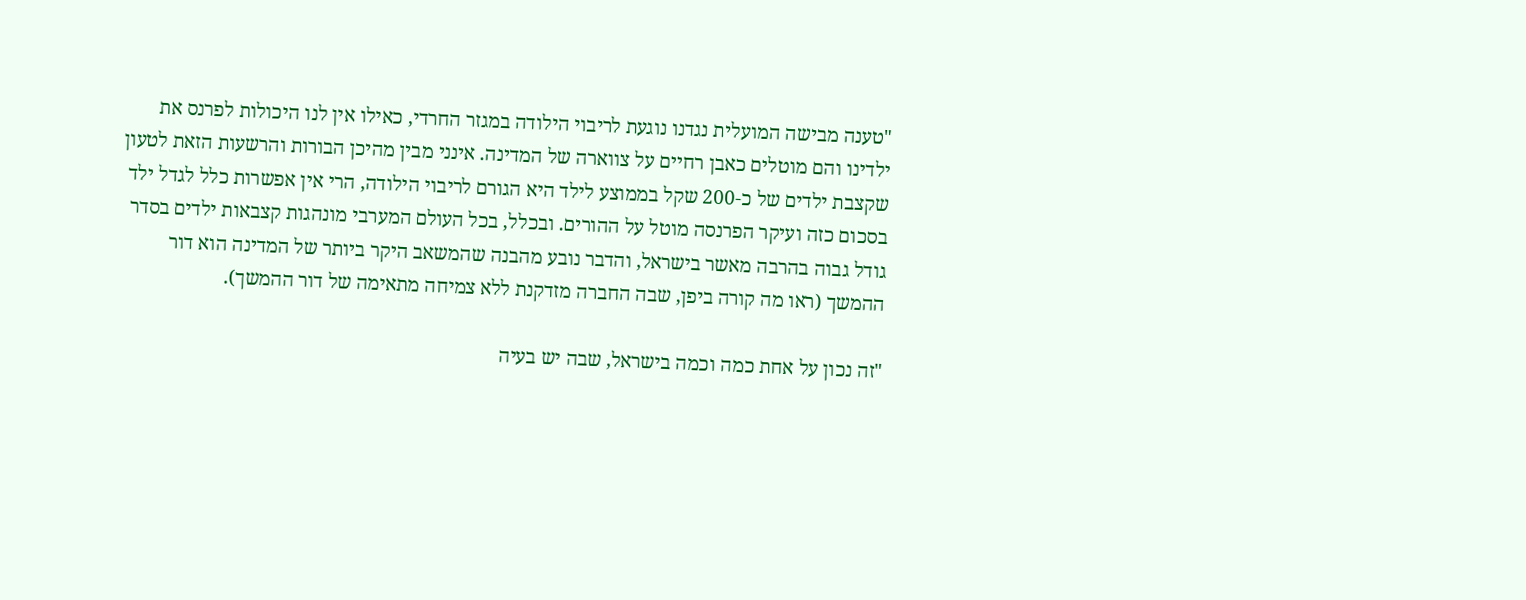"טענה מבישה המועלית נגדנו נוגעת לריבוי הילודה במגזר החרדי, כאילו אין לנו היכולות לפרנס את ילדינו והם מוטלים כאבן רחיים על צווארה של המדינה. אינני מבין מהיכן הבורות והרשעות הזאת לטעון שקצבת ילדים של כ-200 שקל בממוצע לילד היא הגורם לריבוי הילודה, הרי אין אפשרות כלל לגדל ילד בסכום כזה ועיקר הפרנסה מוטל על ההורים. ובכלל, בכל העולם המערבי מונהגות קצבאות ילדים בסדר גודל גבוה בהרבה מאשר בישראל, והדבר נובע מהבנה שהמשאב היקר ביותר של המדינה הוא דור ההמשך (ראו מה קורה ביפן, שבה החברה מזדקנת ללא צמיחה מתאימה של דור ההמשך).

"זה נכון על אחת כמה וכמה בישראל, שבה יש בעיה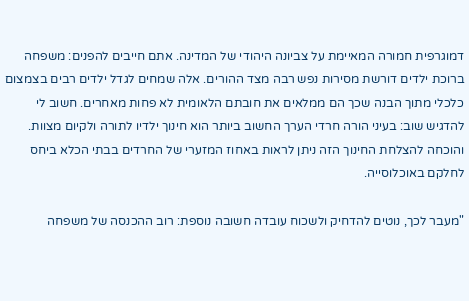דמוגרפית חמורה המאיימת על צביונה היהודי של המדינה. אתם חייבים להפנים: משפחה ברוכת ילדים דורשת מסירות נפש רבה מצד ההורים. אלה שמחים לגדל ילדים רבים בצמצום כלכלי מתוך הבנה שכך הם ממלאים את חובתם הלאומית לא פחות מאחרים. חשוב לי להדגיש שוב: בעיני הורה חרדי הערך החשוב ביותר הוא חינוך ילדיו לתורה ולקיום מצוות. והוכחה להצלחת החינוך הזה ניתן לראות באחוז המזערי של החרדים בבתי הכלא ביחס לחלקם באוכלוסייה.

"מעבר לכך, נוטים להדחיק ולשכוח עובדה חשובה נוספת: רוב ההכנסה של משפחה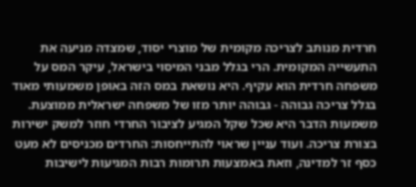חרדית מנותב לצריכה מקומית של מוצרי יסוד, שמצדה מניעה את התעשייה המקומית. הרי בגלל מבני המיסוי בישראל, עיקר המס על משפחה חרדית הוא עקיף. היא נושאת במס הזה באופן משמעותי מאוד בגלל צריכה גבוהה - גבוהה יותר מזו של משפחה ישראלית ממוצעת. משמעות הדבר היא שכל שקל המגיע לציבור החרדי חוזר למשק ישירות בצורת צריכה. ועוד עניין שראוי להתייחסות: החרדים מכניסים לא מעט כסף זר למדינה, וזאת באמצעות תרומות רבות המגיעות לישיבות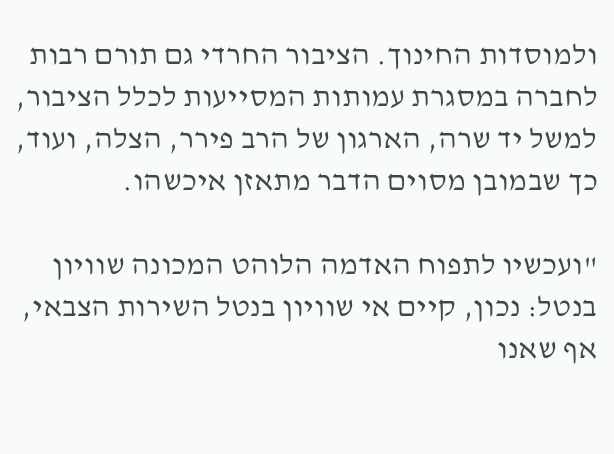ולמוסדות החינוך. הציבור החרדי גם תורם רבות לחברה במסגרת עמותות המסייעות לכלל הציבור, למשל יד שרה, הארגון של הרב פירר, הצלה, ועוד, כך שבמובן מסוים הדבר מתאזן איכשהו.

"ועכשיו לתפוח האדמה הלוהט המכונה שוויון בנטל: נכון, קיים אי שוויון בנטל השירות הצבאי, אף שאנו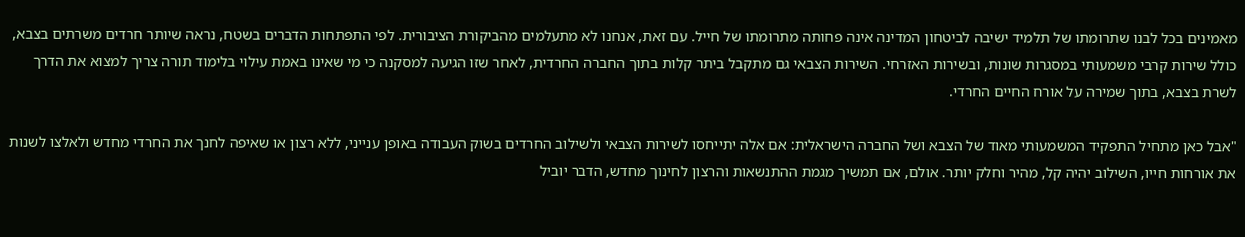מאמינים בכל לבנו שתרומתו של תלמיד ישיבה לביטחון המדינה אינה פחותה מתרומתו של חייל. עם זאת, אנחנו לא מתעלמים מהביקורת הציבורית. לפי התפתחות הדברים בשטח, נראה שיותר חרדים משרתים בצבא, כולל שירות קרבי משמעותי במסגרות שונות, ובשירות האזרחי. השירות הצבאי גם מתקבל ביתר קלות בתוך החברה החרדית, לאחר שזו הגיעה למסקנה כי מי שאינו באמת עילוי בלימוד תורה צריך למצוא את הדרך לשרת בצבא, בתוך שמירה על אורח החיים החרדי.

"אבל כאן מתחיל התפקיד המשמעותי מאוד של הצבא ושל החברה הישראלית: אם אלה יתייחסו לשירות הצבאי ולשילוב החרדים בשוק העבודה באופן ענייני, ללא רצון או שאיפה לחנך את החרדי מחדש ולאלצו לשנות את אורחות חייו, השילוב יהיה קל, מהיר וחלק יותר. אולם, אם תמשיך מגמת ההתנשאות והרצון לחינוך מחדש, הדבר יוביל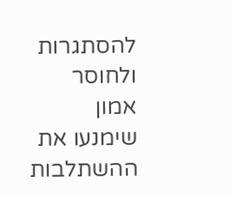להסתגרות ולחוסר אמון שימנעו את ההשתלבות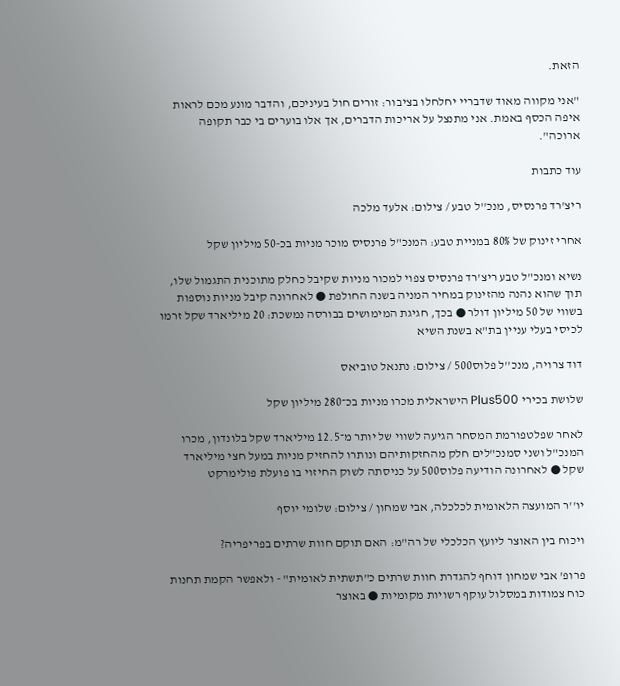הזאת.

"אני מקווה מאוד שדבריי יחלחלו בציבור: זורים חול בעיניכם, והדבר מונע מכם לראות איפה הכסף באמת. אני מתנצל על אריכות הדברים, אך אלו בוערים בי כבר תקופה ארוכה".

עוד כתבות

ריצ'רד פרנסיס, מנכ''ל טבע / צילום: אלעד מלכה

אחרי זינוק של 80% במניית טבע: המנכ"ל פרנסיס מוכר מניות בכ-50 מיליון שקל

נשיא ומנכ"ל טבע ריצ'רד פרנסיס צפוי למכור מניות שקיבל כחלק מתוכנית התגמול שלו, תוך שהוא נהנה מהזינוק במחיר המניה בשנה החולפת ● לאחרונה קיבל מניות נוספות בשווי של 50 מיליון דולר ● בכך, חגיגת המימושים בבורסה נמשכת: 20 מיליארד שקל זרמו לכיסי בעלי עניין בת"א בשנת השיא

דוד צרויה, מנכ''ל פלוס500 / צילום: נתנאל טוביאס

שלושת בכירי Plus500 הישראלית מכרו מניות בכ־280 מיליון שקל

לאחר שפלטפורמת המסחר הגיעה לשווי של יותר מ־12.5 מיליארד שקל בלונדון, מכרו המנכ"ל ושני סמנכ"לים חלק מהחזקותיהם ונותרו להחזיק מניות במעל חצי מיליארד שקל ● לאחרונה הודיעה פלוס500 על כניסתה לשוק החיזוי בו פועלת פולימרקט

יו''ר המועצה הלאומית לכלכלה, אבי שמחון / צילום: שלומי יוסף

ויכוח בין האוצר ליועץ הכלכלי של רה"מ: האם תוקם חוות שרתים בפריפריה?

פרופ' אבי שמחון דוחף להגדרת חוות שרתים כ"תשתית לאומית" - ולאפשר הקמת תחנות כוח צמודות במסלול עוקף רשויות מקומיות ● באוצר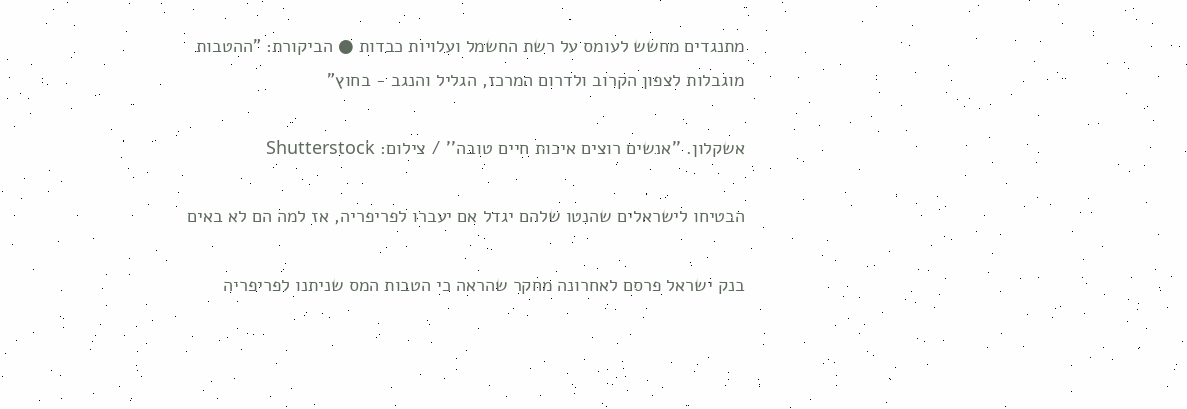מתנגדים מחשש לעומס על רשת החשמל ועלויות כבדות ● הביקורת: "ההטבות מוגבלות לצפון הקרוב ולדרום המרכז, הגליל והנגב - בחוץ"

אשקלון. ''אנשים רוצים איכות חיים טובה'' / צילום: Shutterstock

הבטיחו לישראלים שהנטו שלהם יגדל אם יעברו לפריפריה, אז למה הם לא באים

בנק ישראל פרסם לאחרונה מחקר שהראה כי הטבות המס שניתנו לפריפריה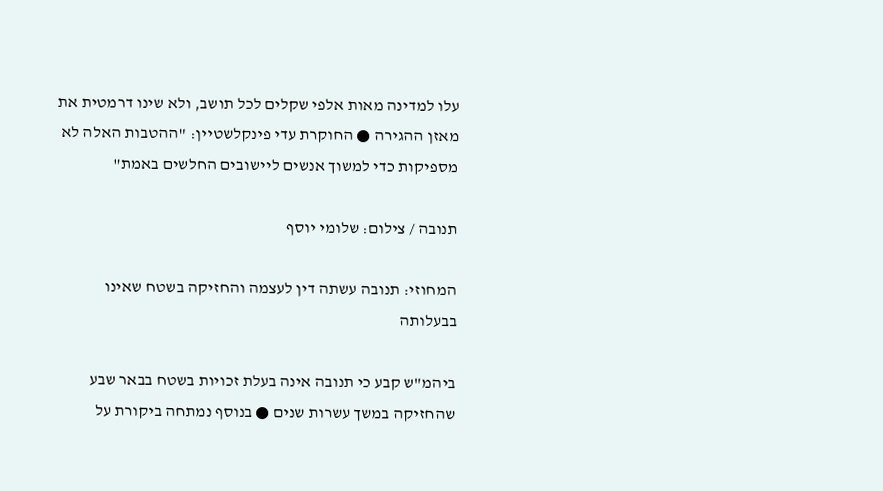עלו למדינה מאות אלפי שקלים לכל תושב, ולא שינו דרמטית את מאזן ההגירה ● החוקרת עדי פינקלשטיין: "ההטבות האלה לא מספיקות כדי למשוך אנשים ליישובים החלשים באמת"

תנובה / צילום: שלומי יוסף

המחוזי: תנובה עשתה דין לעצמה והחזיקה בשטח שאינו בבעלותה

ביהמ"ש קבע כי תנובה אינה בעלת זכויות בשטח בבאר שבע שהחזיקה במשך עשרות שנים ● בנוסף נמתחה ביקורת על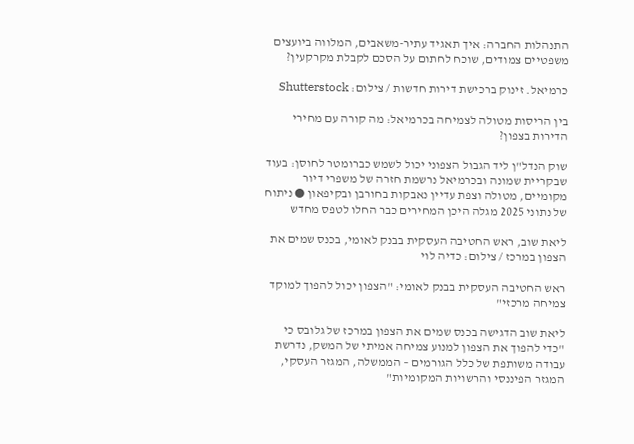התנהלות החברה: איך תאגיד עתיר-משאבים, המלווה ביועצים משפטיים צמודים, שוכח לחתום על הסכם לקבלת מקרקעין?

כרמיאל. זינוק ברכישת דירות חדשות / צילום: Shutterstock

בין הריסות מטולה לצמיחה בכרמיאל: מה קורה עם מחירי הדירות בצפון?

שוק הנדל"ן ליד הגבול הצפוני יכול לשמש כברומטר לחוסן: בעוד שבקריית שמונה ובכרמיאל נרשמת חזרה של משפרי דיור מקומיים, מטולה וצפת עדיין נאבקות בחורבן ובקיפאון ● ניתוח של נתוני 2025 מגלה היכן המחירים כבר החלו לטפס מחדש

ליאת שוב, ראש החטיבה העסקית בבנק לאומי, בכנס שמים את הצפון במרכז / צילום: כדיה לוי

ראש החטיבה העסקית בבנק לאומי: "הצפון יכול להפוך למוקד צמיחה מרכזי"

ליאת שוב הדגישה בכנס שמים את הצפון במרכז של גלובס כי "כדי להפוך את הצפון למנוע צמיחה אמיתי של המשק, נדרשת עבודה משותפת של כלל הגורמים – הממשלה, המגזר העסקי, המגזר הפיננסי והרשויות המקומיות"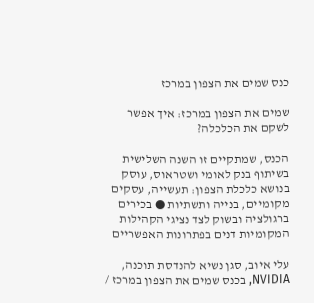כנס שמים את הצפון במרכז

שמים את הצפון במרכז: איך אפשר לשקם את הכלכלה?

הכנס, שמתקיים זו השנה השלישית בשיתוף בנק לאומי ושטראוס, עוסק בנושא כלכלת הצפון: תעשייה, עסקים מקומיים, בנייה ותשתיות ● בכירים ברגולציה ובשוק לצד נציגי הקהילות המקומיות דנים בפתרונות האפשריים

עלי איוב, סגן נשיא להנדסת תוכנה, NVIDIA, בכנס שמים את הצפון במרכז /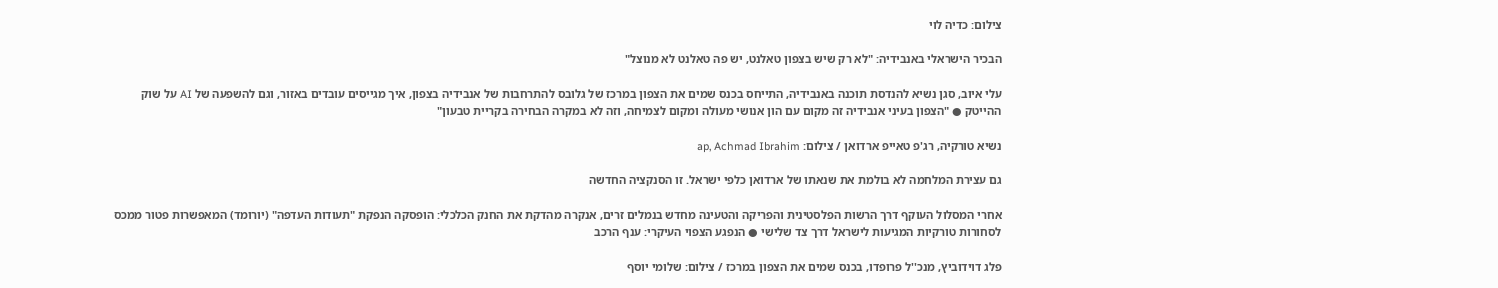צילום: כדיה לוי

הבכיר הישראלי באנבידיה: "לא רק שיש בצפון טאלנט, יש פה טאלנט לא מנוצל"

עלי איוב, סגן נשיא להנדסת תוכנה באנבידיה, התייחס בכנס שמים את הצפון במרכז של גלובס להתרחבות של אנבידיה בצפון, איך מגייסים עובדים באזור, וגם להשפעה של AI על שוק ההייטק ● "הצפון בעיני אנבידיה זה מקום עם הון אנושי מעולה ומקום לצמיחה, וזה לא במקרה הבחירה בקריית טבעון"

נשיא טורקיה, רג'פ טאייפ ארדואן / צילום: ap, Achmad Ibrahim

גם עצירת המלחמה לא בולמת את שנאתו של ארדואן כלפי ישראל. זו הסנקציה החדשה

אחרי המסלול העוקף דרך הרשות הפלסטינית והפריקה והטעינה מחדש בנמלים זרים, אנקרה מהדקת את החנק הכלכלי: הופסקה הנפקת "תעודות העדפה" (יורומד) המאפשרות פטור ממכס לסחורות טורקיות המגיעות לישראל דרך צד שלישי ● הנפגע הצפוי העיקרי: ענף הרכב

פלג דוידוביץ, מנכ''ל פרופדו, בכנס שמים את הצפון במרכז / צילום: שלומי יוסף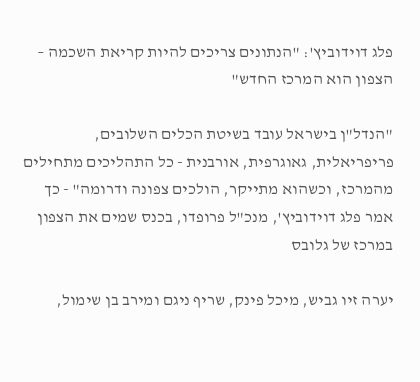פלג דוידוביץ': "הנתונים צריכים להיות קריאת השכמה – הצפון הוא המרכז החדש"

"הנדל"ן בישראל עובד בשיטת הכלים השלובים, פריפריאלית, גאוגרפית, אורבנית - כל התהליכים מתחילים מהמרכז, וכשהוא מתייקר, הולכים צפונה ודרומה" - כך אמר פלג דוידוביץ', מנכ"ל פרופדו, בכנס שמים את הצפון במרכז של גלובס

יערה זיו גביש, מיכל פינק, שריף ניגם ומירב בן שימול,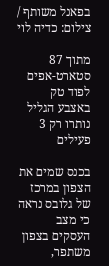בפאנל משותף / צילום: כדיה לוי

מתוך 87 סטארט-אפים לפוד טק באצבע הגליל נותרו רק 3 פעילים

בכנס שמים את הצפון במרכז של גלובס נראה כי מצב העסקים בצפון משתפר,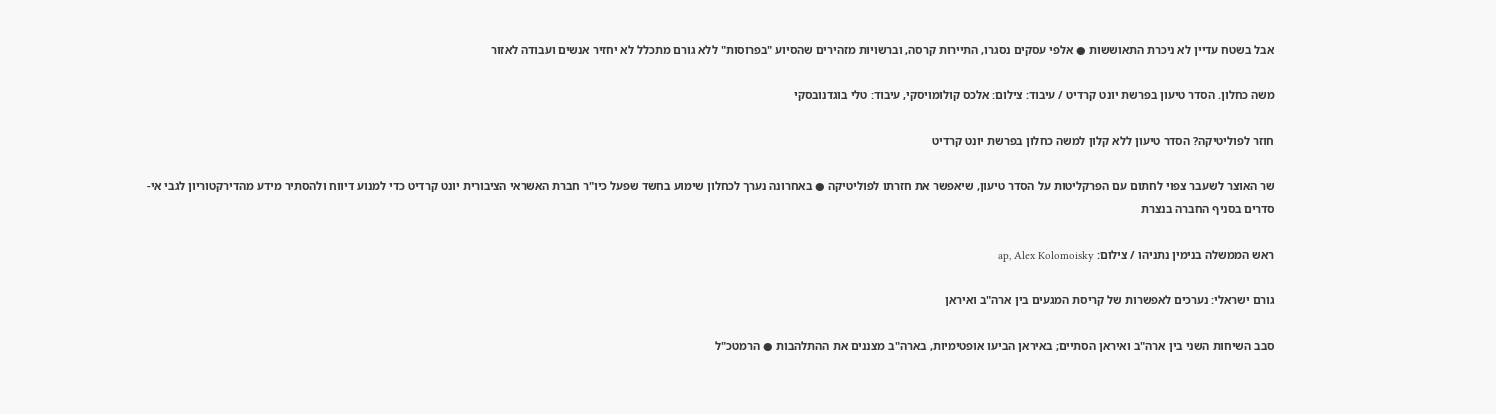אבל בשטח עדיין לא ניכרת התאוששות ● אלפי עסקים נסגרו, התיירות קרסה, וברשויות מזהירים שהסיוע "בפרוסות" ללא גורם מתכלל לא יחזיר אנשים ועבודה לאזור

משה כחלון. הסדר טיעון בפרשת יונט קרדיט / עיבוד: צילום: אלכס קולומויסקי, עיבוד: טלי בוגדנובסקי

חוזר לפוליטיקה? הסדר טיעון ללא קלון למשה כחלון בפרשת יונט קרדיט

שר האוצר לשעבר צפוי לחתום עם הפרקליטות על הסדר טיעון, שיאפשר את חזרתו לפוליטיקה ● באחרונה נערך לכחלון שימוע בחשד שפעל כיו"ר חברת האשראי הציבורית יונט קרדיט כדי למנוע דיווח ולהסתיר מידע מהדירקטוריון לגבי אי-סדרים בסניף החברה בנצרת

ראש הממשלה בנימין נתניהו / צילום: ap, Alex Kolomoisky

גורם ישראלי: נערכים לאפשרות של קריסת המגעים בין ארה"ב ואיראן

סבב השיחות השני בין ארה"ב ואיראן הסתיים; באיראן הביעו אופטימיות, בארה"ב מצננים את ההתלהבות ● הרמטכ"ל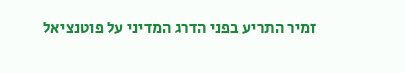זמיר התריע בפני הדרג המדיני על פוטנציאל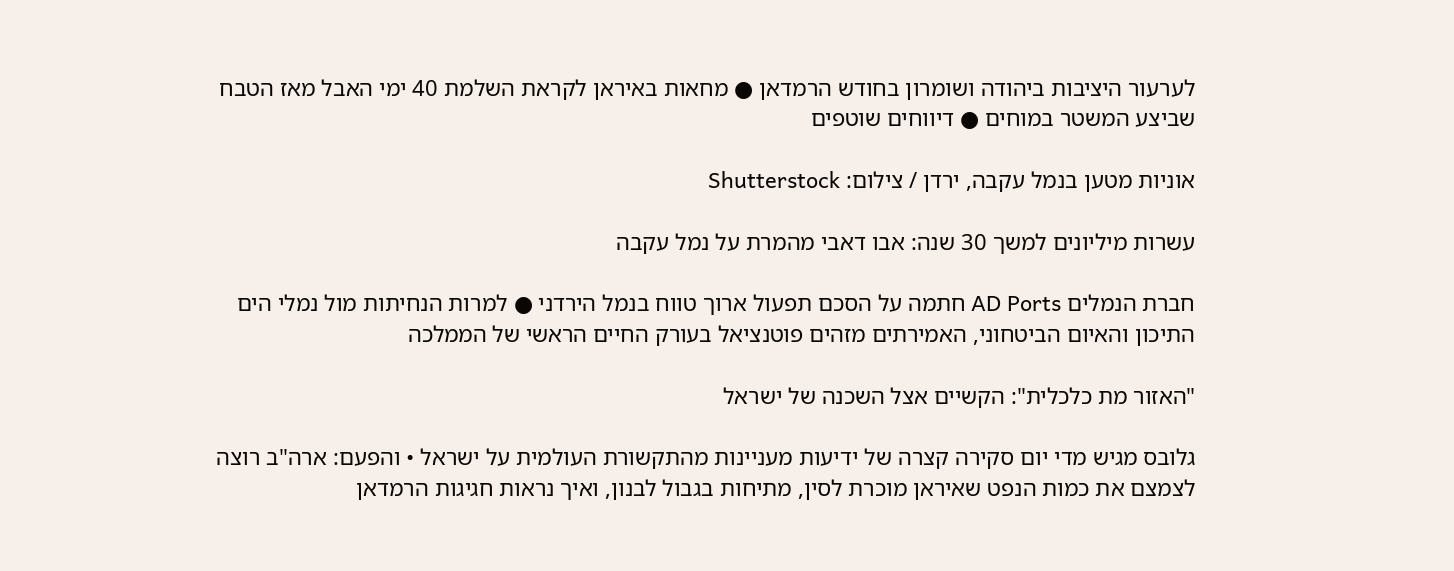לערעור היציבות ביהודה ושומרון בחודש הרמדאן ● מחאות באיראן לקראת השלמת 40 ימי האבל מאז הטבח שביצע המשטר במוחים ● דיווחים שוטפים

אוניות מטען בנמל עקבה, ירדן / צילום: Shutterstock

עשרות מיליונים למשך 30 שנה: אבו דאבי מהמרת על נמל עקבה

חברת הנמלים AD Ports חתמה על הסכם תפעול ארוך טווח בנמל הירדני ● למרות הנחיתות מול נמלי הים התיכון והאיום הביטחוני, האמירתים מזהים פוטנציאל בעורק החיים הראשי של הממלכה

"האזור מת כלכלית": הקשיים אצל השכנה של ישראל

גלובס מגיש מדי יום סקירה קצרה של ידיעות מעניינות מהתקשורת העולמית על ישראל • והפעם: ארה"ב רוצה לצמצם את כמות הנפט שאיראן מוכרת לסין, מתיחות בגבול לבנון, ואיך נראות חגיגות הרמדאן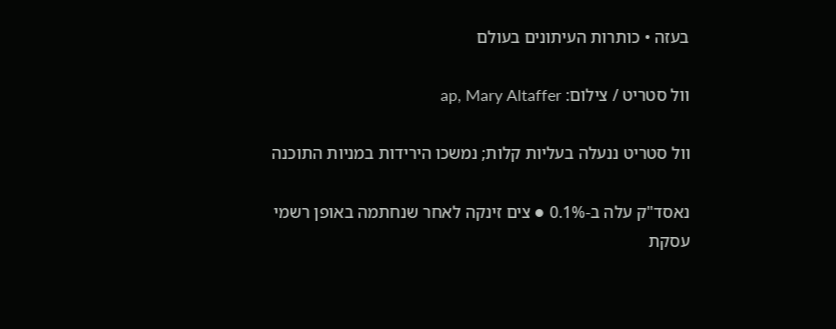בעזה • כותרות העיתונים בעולם

וול סטריט / צילום: ap, Mary Altaffer

וול סטריט ננעלה בעליות קלות; נמשכו הירידות במניות התוכנה

נאסד"ק עלה ב-0.1% ● צים זינקה לאחר שנחתמה באופן רשמי עסקת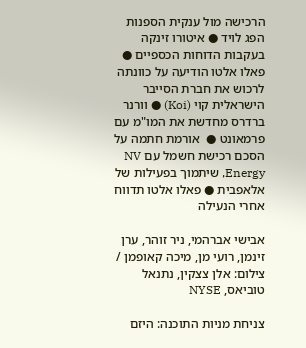הרכישה מול ענקית הספנות הפג לויד ● איטורו זינקה בעקבות הדוחות הכספיים ● פאלו אלטו הודיעה על כוונתה לרכוש את חברת הסייבר הישראלית קוי (Koi) ● וורנר ברדרס מחדשת את המו"מ עם פרמאונט ●  אורמת חתמה על הסכם רכישת חשמל עם NV Energy, שיתמוך בפעילות של אלאפבית ● פאלו אלטו תדווח אחרי הנעילה

אבישי אברהמי, ניר זוהר, ערן זינמן, רועי מן, מיכה קאופמן / צילום: אלן צצקין, נתנאל טוביאס, NYSE

צניחת מניות התוכנה: היזם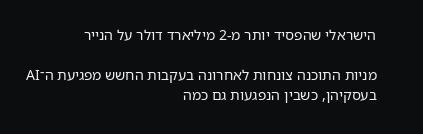הישראלי שהפסיד יותר מ-2 מיליארד דולר על הנייר

מניות התוכנה צונחות לאחרונה בעקבות החשש מפגיעת ה־AI בעסקיהן, כשבין הנפגעות גם כמה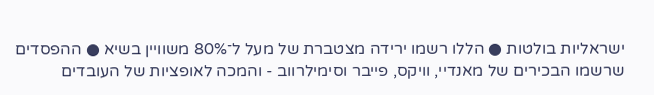ישראליות בולטות ● הללו רשמו ירידה מצטברת של מעל ל־80% משוויין בשיא ● ההפסדים שרשמו הבכירים של מאנדיי, וויקס, פייבר וסימילרווב - והמכה לאופציות של העובדים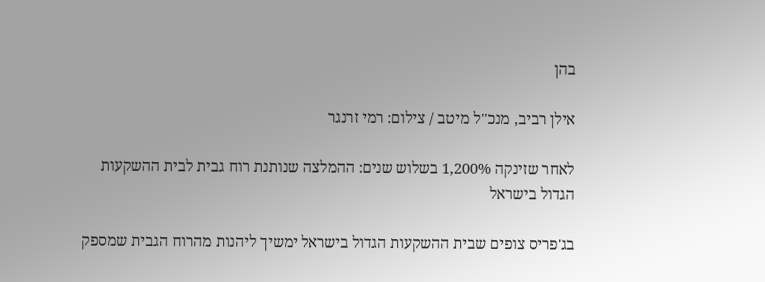בהן

אילן רביב, מנכ''ל מיטב / צילום: רמי זרנגר

לאחר שזינקה 1,200% בשלוש שנים: ההמלצה שנותנת רוח גבית לבית ההשקעות הגדול בישראל

בג'פריס צופים שבית ההשקעות הגדול בישראל ימשיך ליהנות מהרוח הגבית שמספק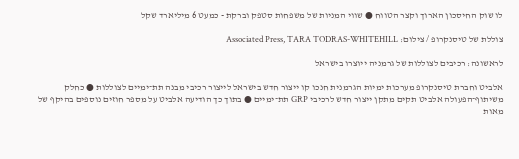לו שוק החיסכון הארוך וקצר הטווח ● שווי המניות של משפחות סטפק וברקת - כמעט 6 מיליארד שקל

צוללת של טיסנקרופ / צילום: Associated Press, TARA TODRAS-WHITEHILL

לראשונה: רכיבים לצוללות של גרמניה ייוצרו בישראל

אלביט וחברת טיסנקרופ מערכות ימיות הגרמנית חנכו קו ייצור חדש בישראל לייצור רכיבי מבנה תת־ימיים לצוללות ● כחלק משיתוף־הפעולה אלביט תקים מתקן ייצור חדש לרכיבי GRP תת־ימיים ● בתוך כך הודיעה אלביט על מספר חוזים נוספים בהיקף של מאות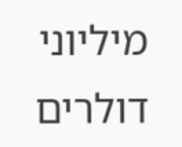מיליוני דולרים